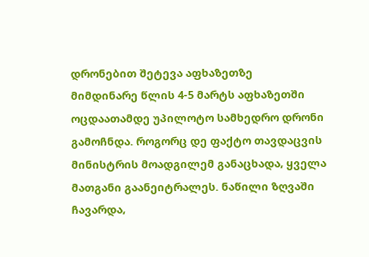დრონებით შეტევა აფხაზეთზე
მიმდინარე წლის 4-5 მარტს აფხაზეთში ოცდაათამდე უპილოტო სამხედრო დრონი გამოჩნდა. როგორც დე ფაქტო თავდაცვის მინისტრის მოადგილემ განაცხადა, ყველა მათგანი გაანეიტრალეს. ნაწილი ზღვაში ჩავარდა,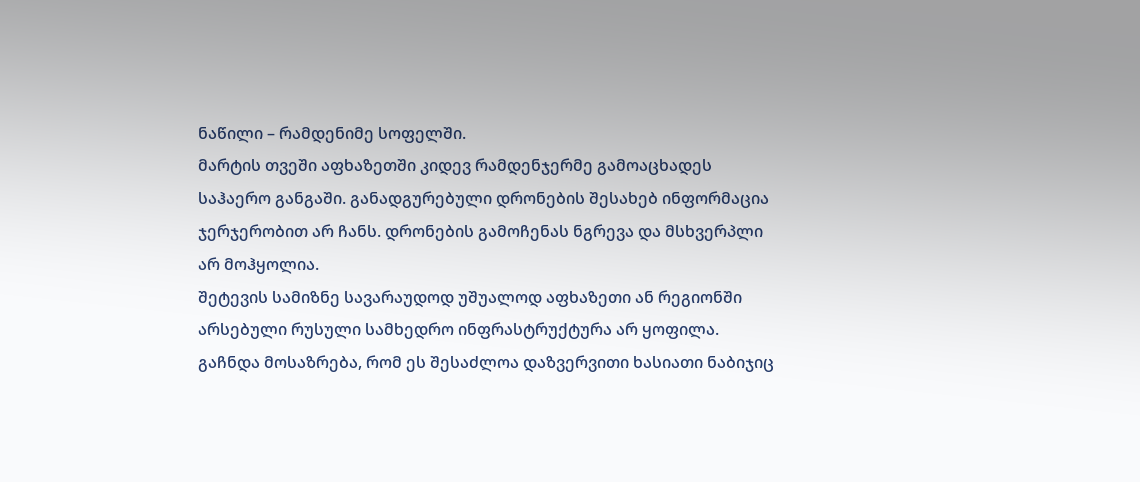ნაწილი – რამდენიმე სოფელში.
მარტის თვეში აფხაზეთში კიდევ რამდენჯერმე გამოაცხადეს საჰაერო განგაში. განადგურებული დრონების შესახებ ინფორმაცია ჯერჯერობით არ ჩანს. დრონების გამოჩენას ნგრევა და მსხვერპლი არ მოჰყოლია.
შეტევის სამიზნე სავარაუდოდ უშუალოდ აფხაზეთი ან რეგიონში არსებული რუსული სამხედრო ინფრასტრუქტურა არ ყოფილა.
გაჩნდა მოსაზრება, რომ ეს შესაძლოა დაზვერვითი ხასიათი ნაბიჯიც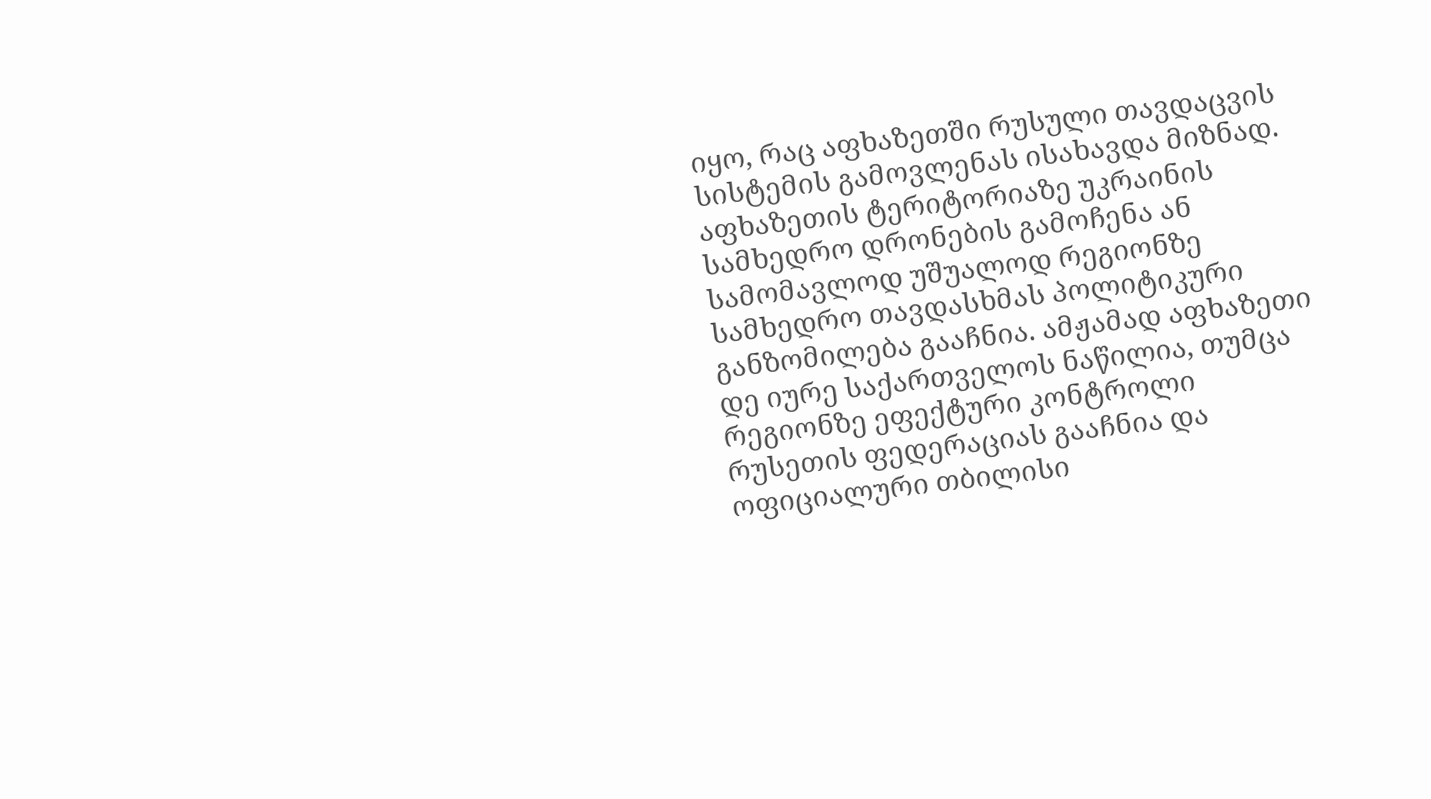იყო, რაც აფხაზეთში რუსული თავდაცვის სისტემის გამოვლენას ისახავდა მიზნად.
აფხაზეთის ტერიტორიაზე უკრაინის სამხედრო დრონების გამოჩენა ან სამომავლოდ უშუალოდ რეგიონზე სამხედრო თავდასხმას პოლიტიკური განზომილება გააჩნია. ამჟამად აფხაზეთი დე იურე საქართველოს ნაწილია, თუმცა რეგიონზე ეფექტური კონტროლი რუსეთის ფედერაციას გააჩნია და ოფიციალური თბილისი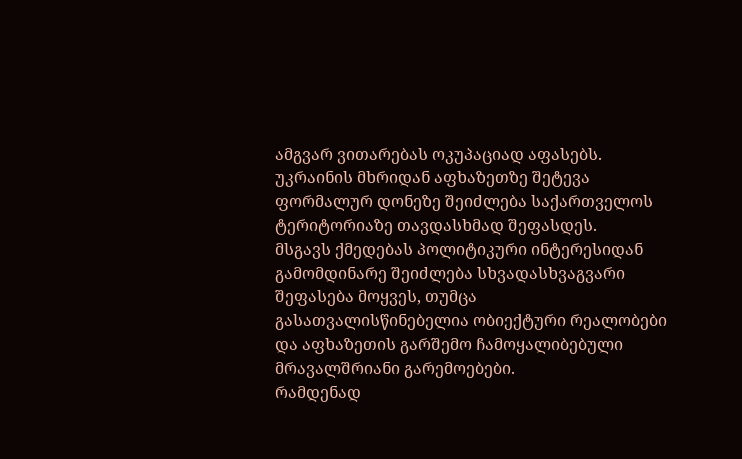ამგვარ ვითარებას ოკუპაციად აფასებს.
უკრაინის მხრიდან აფხაზეთზე შეტევა ფორმალურ დონეზე შეიძლება საქართველოს ტერიტორიაზე თავდასხმად შეფასდეს.
მსგავს ქმედებას პოლიტიკური ინტერესიდან გამომდინარე შეიძლება სხვადასხვაგვარი შეფასება მოყვეს, თუმცა გასათვალისწინებელია ობიექტური რეალობები და აფხაზეთის გარშემო ჩამოყალიბებული მრავალშრიანი გარემოებები.
რამდენად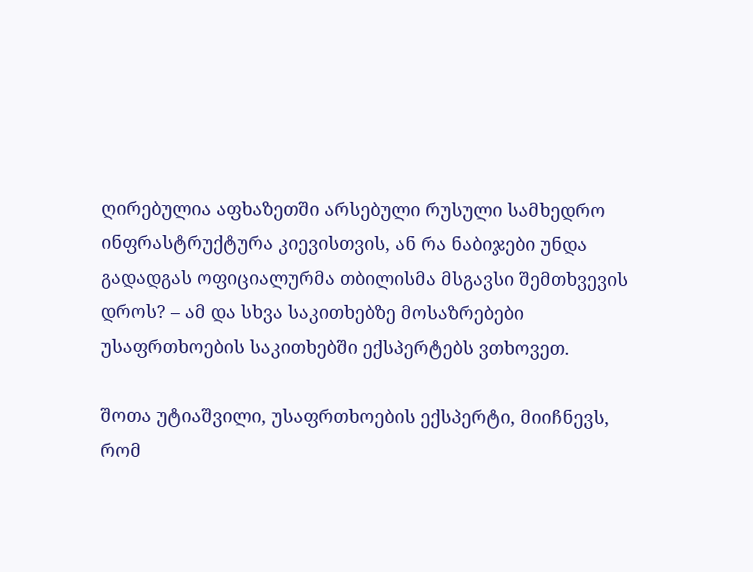ღირებულია აფხაზეთში არსებული რუსული სამხედრო ინფრასტრუქტურა კიევისთვის, ან რა ნაბიჯები უნდა გადადგას ოფიციალურმა თბილისმა მსგავსი შემთხვევის დროს? – ამ და სხვა საკითხებზე მოსაზრებები უსაფრთხოების საკითხებში ექსპერტებს ვთხოვეთ.

შოთა უტიაშვილი, უსაფრთხოების ექსპერტი, მიიჩნევს, რომ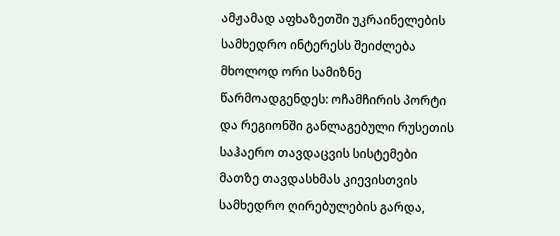ამჟამად აფხაზეთში უკრაინელების სამხედრო ინტერესს შეიძლება მხოლოდ ორი სამიზნე წარმოადგენდეს: ოჩამჩირის პორტი და რეგიონში განლაგებული რუსეთის საჰაერო თავდაცვის სისტემები
მათზე თავდასხმას კიევისთვის სამხედრო ღირებულების გარდა,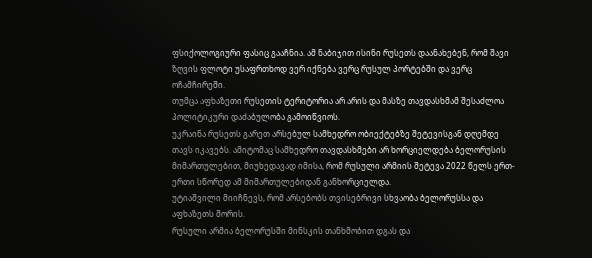ფსიქოლოგიური ფასიც გააჩნია. ამ ნაბიჯით ისინი რუსეთს დაანახებენ, რომ შავი ზღვის ფლოტი უსაფრთხოდ ვერ იქნება ვერც რუსულ პორტებში და ვერც ოჩამჩირეში.
თუმცა აფხაზეთი რუსეთის ტერიტორია არ არის და მასზე თავდასხმამ შესაძლოა პოლიტიკური დაძაბულობა გამოიწვიოს.
უკრაინა რუსეთს გარეთ არსებულ სამხედრო ობიექტებზე შეტევისგან დღემდე თავს იკავებს. ამიტომაც სამხედრო თავდასხმები არ ხორციელდება ბელორუსის მიმართულებით, მიუხედავად იმისა, რომ რუსული არმიის შეტევა 2022 წელს ერთ-ერთი სწორედ ამ მიმართულებიდან განხორციელდა.
უტიაშვილი მიიჩნევს, რომ არსებობს თვისებრივი სხვაობა ბელორუსსა და აფხაზეთს შორის.
რუსული არმია ბელორუსში მინსკის თანხმობით დგას და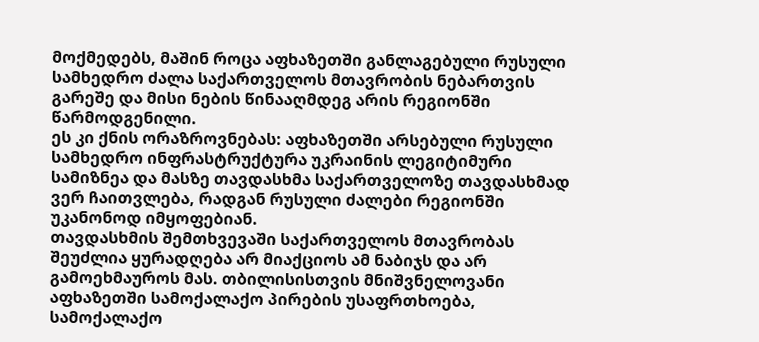მოქმედებს, მაშინ როცა აფხაზეთში განლაგებული რუსული სამხედრო ძალა საქართველოს მთავრობის ნებართვის გარეშე და მისი ნების წინააღმდეგ არის რეგიონში წარმოდგენილი.
ეს კი ქნის ორაზროვნებას: აფხაზეთში არსებული რუსული სამხედრო ინფრასტრუქტურა უკრაინის ლეგიტიმური სამიზნეა და მასზე თავდასხმა საქართველოზე თავდასხმად ვერ ჩაითვლება, რადგან რუსული ძალები რეგიონში უკანონოდ იმყოფებიან.
თავდასხმის შემთხვევაში საქართველოს მთავრობას შეუძლია ყურადღება არ მიაქციოს ამ ნაბიჯს და არ გამოეხმაუროს მას. თბილისისთვის მნიშვნელოვანი აფხაზეთში სამოქალაქო პირების უსაფრთხოება, სამოქალაქო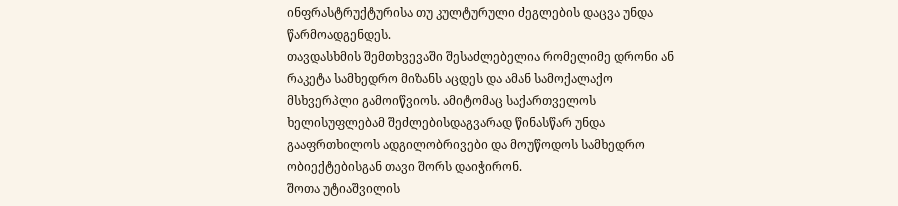ინფრასტრუქტურისა თუ კულტურული ძეგლების დაცვა უნდა წარმოადგენდეს.
თავდასხმის შემთხვევაში შესაძლებელია რომელიმე დრონი ან რაკეტა სამხედრო მიზანს აცდეს და ამან სამოქალაქო მსხვერპლი გამოიწვიოს. ამიტომაც საქართველოს ხელისუფლებამ შეძლებისდაგვარად წინასწარ უნდა გააფრთხილოს ადგილობრივები და მოუწოდოს სამხედრო ობიექტებისგან თავი შორს დაიჭირონ.
შოთა უტიაშვილის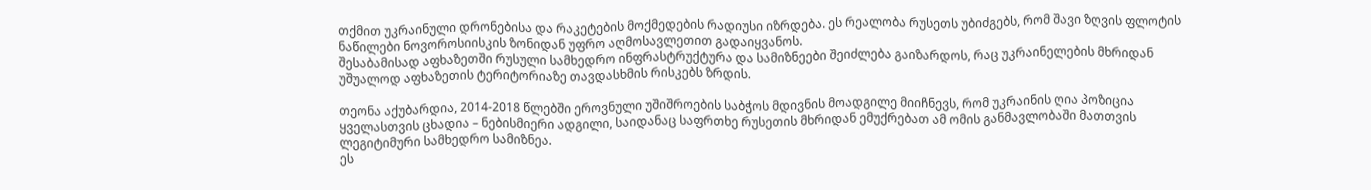თქმით უკრაინული დრონებისა და რაკეტების მოქმედების რადიუსი იზრდება. ეს რეალობა რუსეთს უბიძგებს, რომ შავი ზღვის ფლოტის ნაწილები ნოვოროსიისკის ზონიდან უფრო აღმოსავლეთით გადაიყვანოს.
შესაბამისად აფხაზეთში რუსული სამხედრო ინფრასტრუქტურა და სამიზნეები შეიძლება გაიზარდოს, რაც უკრაინელების მხრიდან უშუალოდ აფხაზეთის ტერიტორიაზე თავდასხმის რისკებს ზრდის.

თეონა აქუბარდია, 2014-2018 წლებში ეროვნული უშიშროების საბჭოს მდივნის მოადგილე მიიჩნევს, რომ უკრაინის ღია პოზიცია ყველასთვის ცხადია – ნებისმიერი ადგილი, საიდანაც საფრთხე რუსეთის მხრიდან ემუქრებათ ამ ომის განმავლობაში მათთვის ლეგიტიმური სამხედრო სამიზნეა.
ეს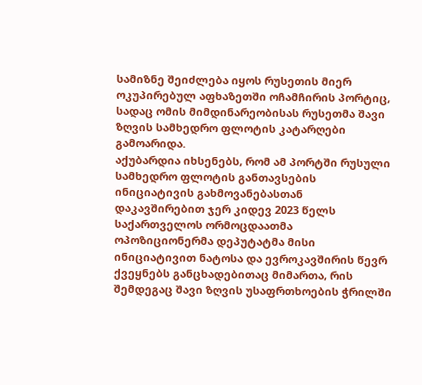სამიზნე შეიძლება იყოს რუსეთის მიერ ოკუპირებულ აფხაზეთში ოჩამჩირის პორტიც, სადაც ომის მიმდინარეობისას რუსეთმა შავი ზღვის სამხედრო ფლოტის კატარღები გამოარიდა.
აქუბარდია იხსენებს, რომ ამ პორტში რუსული სამხედრო ფლოტის განთავსების ინიციატივის გახმოვანებასთან დაკავშირებით ჯერ კიდევ 2023 წელს საქართველოს ორმოცდაათმა ოპოზიციონერმა დეპუტატმა მისი ინიციატივით ნატოსა და ევროკავშირის წევრ ქვეყნებს განცხადებითაც მიმართა, რის შემდეგაც შავი ზღვის უსაფრთხოების ჭრილში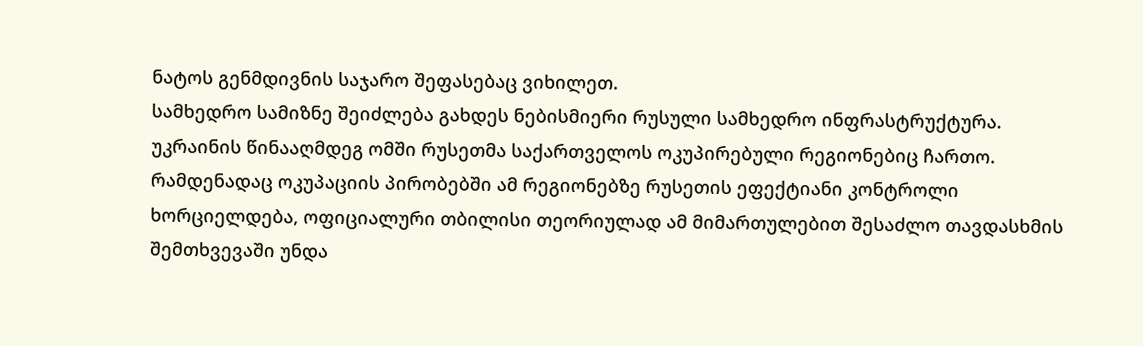ნატოს გენმდივნის საჯარო შეფასებაც ვიხილეთ.
სამხედრო სამიზნე შეიძლება გახდეს ნებისმიერი რუსული სამხედრო ინფრასტრუქტურა.
უკრაინის წინააღმდეგ ომში რუსეთმა საქართველოს ოკუპირებული რეგიონებიც ჩართო. რამდენადაც ოკუპაციის პირობებში ამ რეგიონებზე რუსეთის ეფექტიანი კონტროლი ხორციელდება, ოფიციალური თბილისი თეორიულად ამ მიმართულებით შესაძლო თავდასხმის შემთხვევაში უნდა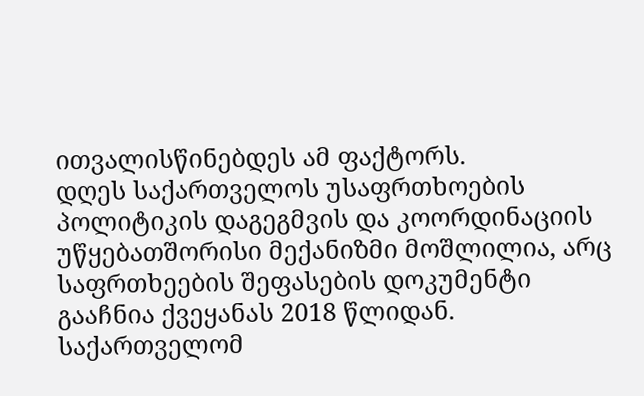ითვალისწინებდეს ამ ფაქტორს.
დღეს საქართველოს უსაფრთხოების პოლიტიკის დაგეგმვის და კოორდინაციის უწყებათშორისი მექანიზმი მოშლილია, არც საფრთხეების შეფასების დოკუმენტი გააჩნია ქვეყანას 2018 წლიდან.
საქართველომ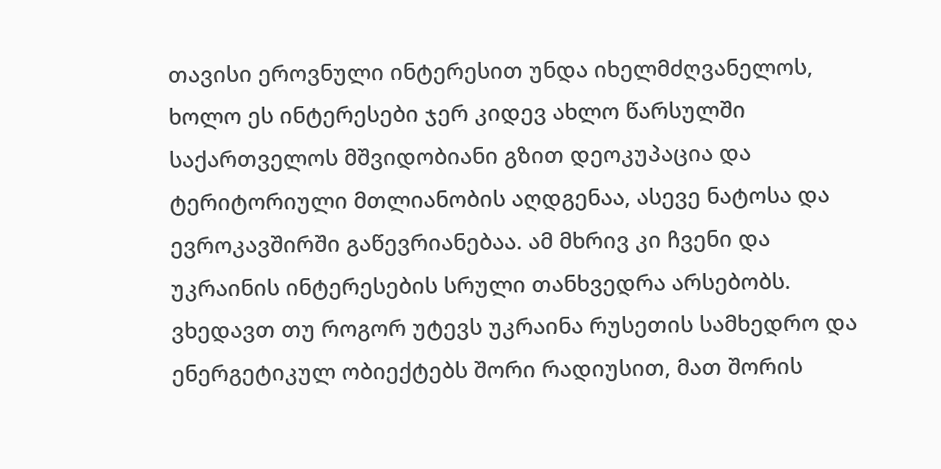თავისი ეროვნული ინტერესით უნდა იხელმძღვანელოს, ხოლო ეს ინტერესები ჯერ კიდევ ახლო წარსულში საქართველოს მშვიდობიანი გზით დეოკუპაცია და ტერიტორიული მთლიანობის აღდგენაა, ასევე ნატოსა და ევროკავშირში გაწევრიანებაა. ამ მხრივ კი ჩვენი და უკრაინის ინტერესების სრული თანხვედრა არსებობს.
ვხედავთ თუ როგორ უტევს უკრაინა რუსეთის სამხედრო და ენერგეტიკულ ობიექტებს შორი რადიუსით, მათ შორის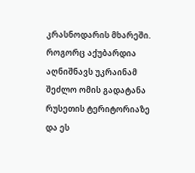კრასნოდარის მხარეში.
როგორც აქუბარდია აღნიშნავს უკრაინამ შეძლო ომის გადატანა რუსეთის ტერიტორიაზე და ეს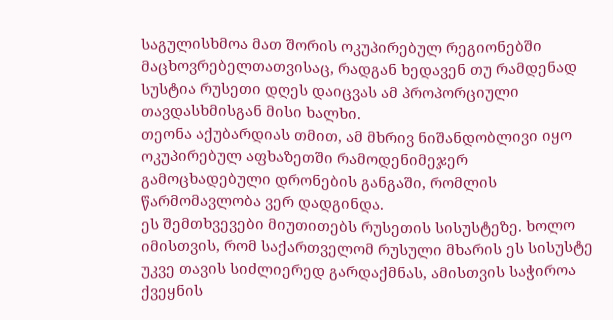საგულისხმოა მათ შორის ოკუპირებულ რეგიონებში მაცხოვრებელთათვისაც, რადგან ხედავენ თუ რამდენად სუსტია რუსეთი დღეს დაიცვას ამ პროპორციული თავდასხმისგან მისი ხალხი.
თეონა აქუბარდიას თმით, ამ მხრივ ნიშანდობლივი იყო ოკუპირებულ აფხაზეთში რამოდენიმეჯერ გამოცხადებული დრონების განგაში, რომლის წარმომავლობა ვერ დადგინდა.
ეს შემთხვევები მიუთითებს რუსეთის სისუსტეზე. ხოლო იმისთვის, რომ საქართველომ რუსული მხარის ეს სისუსტე უკვე თავის სიძლიერედ გარდაქმნას, ამისთვის საჭიროა ქვეყნის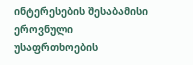ინტერესების შესაბამისი ეროვნული უსაფრთხოების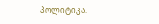პოლიტიკა.